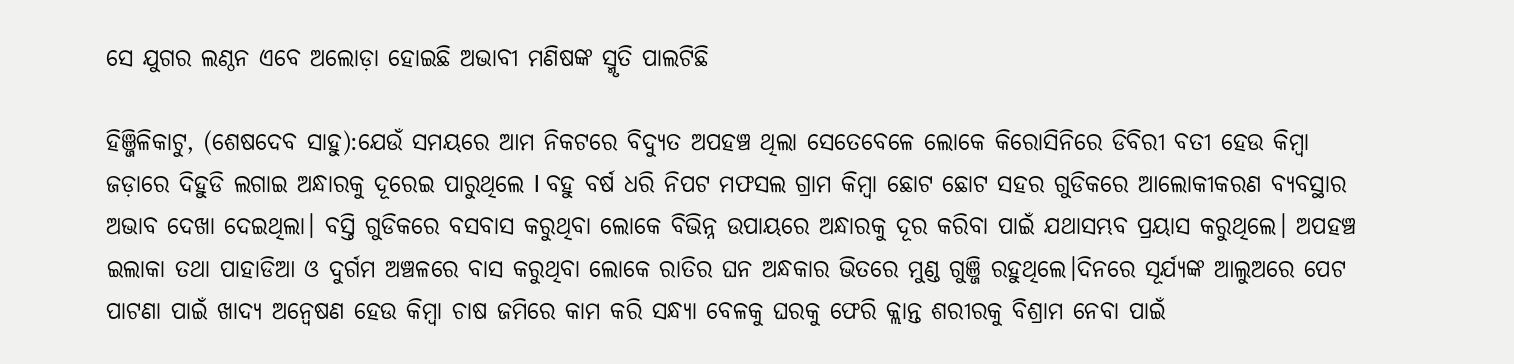ସେ ଯୁଗର ଲଣ୍ଠନ ଏବେ ଅଲୋଡ଼ା ହୋଇଛି ଅଭାବୀ ମଣିଷଙ୍କ ସ୍ମୃତି ପାଲଟିଛି

ହିଞ୍ଜିଳିକାଟୁ, (ଶେଷଦେବ ସାହୁ):ଯେଉଁ ସମୟରେ ଆମ ନିକଟରେ ବିଦ୍ୟୁତ ଅପହଞ୍ଚ ଥିଲା ସେତେବେଳେ ଲୋକେ କିରୋସିନିରେ ଡିବିରୀ ବତୀ ହେଉ କିମ୍ବା ଜଡ଼ାରେ ଦିହୁଡି ଲଗାଇ ଅନ୍ଧାରକୁ ଦୂରେଇ ପାରୁଥିଲେ l ବହୁ ବର୍ଷ ଧରି ନିପଟ ମଫସଲ ଗ୍ରାମ କିମ୍ବା ଛୋଟ ଛୋଟ ସହର ଗୁଡିକରେ ଆଲୋକୀକରଣ ବ୍ୟବସ୍ଥାର ଅଭାବ ଦେଖା ଦେଇଥିଲା। ବସ୍ତି ଗୁଡିକରେ ବସବାସ କରୁଥିବା ଲୋକେ ବିଭିନ୍ନ ଉପାୟରେ ଅନ୍ଧାରକୁ ଦୂର କରିବା ପାଇଁ ଯଥାସମ୍ଭବ ପ୍ରୟାସ କରୁଥିଲେ। ଅପହଞ୍ଚ ଇଲାକା ତଥା ପାହାଡିଆ ଓ ଦୁର୍ଗମ ଅଞ୍ଚଳରେ ବାସ କରୁଥିବା ଲୋକେ ରାତିର ଘନ ଅନ୍ଧକାର ଭିତରେ ମୁଣ୍ଡ ଗୁଞ୍ଜି ରହୁଥିଲେ।ଦିନରେ ସୂର୍ଯ୍ୟଙ୍କ ଆଲୁଅରେ ପେଟ ପାଟଣା ପାଇଁ ଖାଦ୍ୟ ଅନ୍ୱେଷଣ ହେଉ କିମ୍ବା ଚାଷ ଜମିରେ କାମ କରି ସନ୍ଧ୍ୟା ବେଳକୁ ଘରକୁ ଫେରି କ୍ଲାନ୍ତ ଶରୀରକୁ ବିଶ୍ରାମ ନେବା ପାଇଁ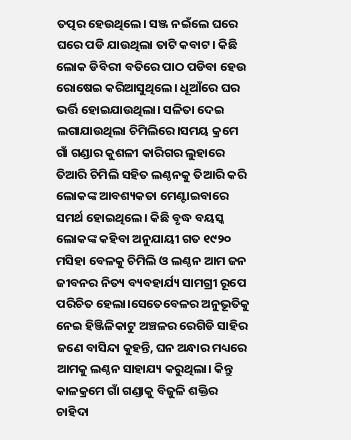ତତ୍ପର ହେଉଥିଲେ। ସଞ୍ଜ ନଇଁଲେ ଘରେ ଘରେ ପଡି ଯାଉଥିଲା ତାଟି କବାଟ। କିଛି ଲୋକ ଡିବିରୀ ବତିରେ ପାଠ ପଡିବା ହେଉ ରୋଷେଇ କରିଆସୁଥିଲେ। ଧୂଆଁରେ ଘର ଭର୍ତ୍ତି ହୋଇଯାଉଥିଲା। ସଳିତା ଦେଇ ଲଗାଯାଉଥିଲା ଚିମିଲିରେ।ସମୟ କ୍ରମେ ଗାଁ ଗଣ୍ଡାର କୁଶଳୀ କାରିଗର ଲୁହାରେ ତିଆରି ଚିମିଲି ସହିତ ଲଣ୍ଠନକୁ ତିଆରି କରି ଲୋକଙ୍କ ଆବଶ୍ୟକତା ମେଣ୍ଟାଇବାରେ ସମର୍ଥ ହୋଇଥିଲେ। କିଛି ବୃଦ୍ଧ ବୟସ୍କ ଲୋକଙ୍କ କହିବା ଅନୁଯାୟୀ ଗତ ୧୯୨୦ ମସିହା ବେଳକୁ ଚିମିଲି ଓ ଲଣ୍ଠନ ଆମ ଜନ ଜୀବନର ନିତ୍ୟ ବ୍ୟବହାର୍ଯ୍ୟ ସାମଗ୍ରୀ ରୂପେ ପରିଚିତ ହେଲା।ସେତେବେଳର ଅନୁଭୂତିକୁ ନେଇ ହିଞ୍ଜିଳିକାଟୁ ଅଞ୍ଚଳର ରେଗିଡି ସାହିର ଜଣେ ବାସିନ୍ଦା କୁହନ୍ତି, ଘନ ଅନ୍ଧାର ମଧ୍ୟରେ ଆମକୁ ଲଣ୍ଠନ ସାହାଯ୍ୟ କରୁଥିଲା। କିନ୍ତୁ କାଳକ୍ରମେ ଗାଁ ଗଣ୍ଡାକୁ ବିଜୁଳି ଶକ୍ତିର ଚାହିଦା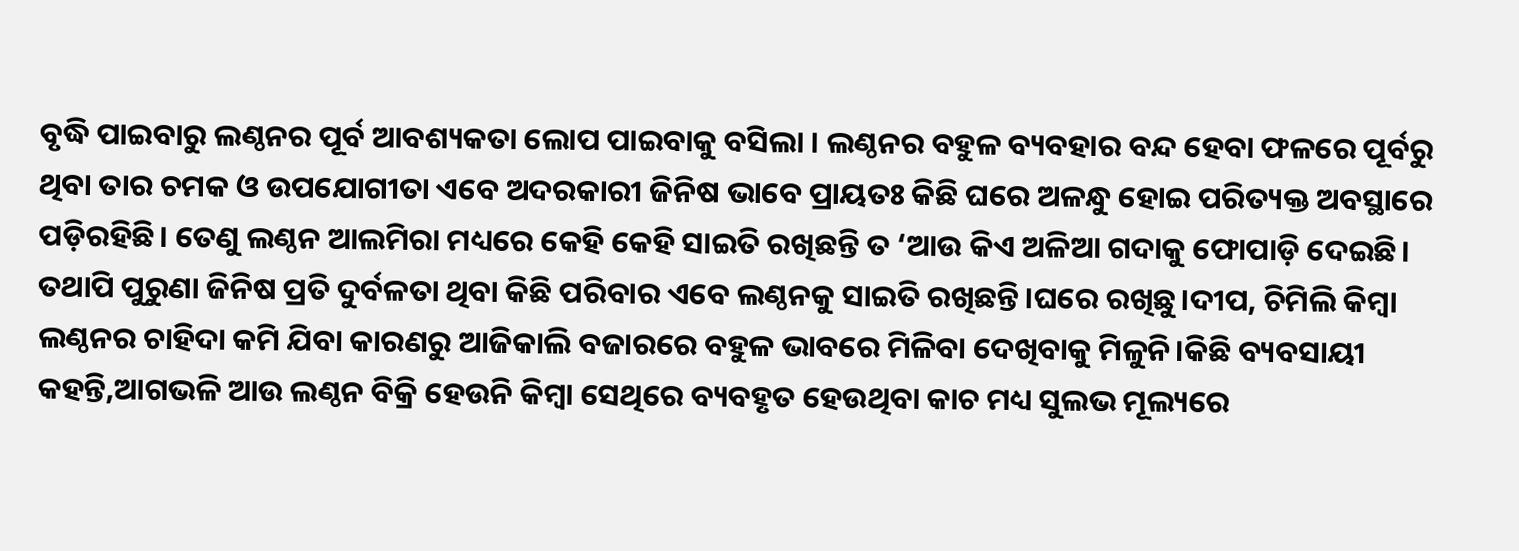ବୃଦ୍ଧି ପାଇବାରୁ ଲଣ୍ଠନର ପୂର୍ବ ଆବଶ୍ୟକତା ଲୋପ ପାଇବାକୁ ବସିଲା । ଲଣ୍ଠନର ବହୁଳ ବ୍ୟବହାର ବନ୍ଦ ହେବା ଫଳରେ ପୂର୍ବରୁ ଥିବା ତାର ଚମକ ଓ ଉପଯୋଗୀତା ଏବେ ଅଦରକାରୀ ଜିନିଷ ଭାବେ ପ୍ରାୟତଃ କିଛି ଘରେ ଅଳନ୍ଧୁ ହୋଇ ପରିତ୍ୟକ୍ତ ଅବସ୍ଥାରେ ପଡ଼ିରହିଛି। ତେଣୁ ଲଣ୍ଠନ ଆଲମିରା ମଧ୍ୟରେ କେହି କେହି ସାଇତି ରଖିଛନ୍ତି ତ ‘ଆଉ କିଏ ଅଳିଆ ଗଦାକୁ ଫୋପାଡ଼ି ଦେଇଛି। ତଥାପି ପୁରୁଣା ଜିନିଷ ପ୍ରତି ଦୁର୍ବଳତା ଥିବା କିଛି ପରିବାର ଏବେ ଲଣ୍ଠନକୁ ସାଇତି ରଖିଛନ୍ତି।ଘରେ ରଖିଛୁ।ଦୀପ, ଚିମିଲି କିମ୍ବା ଲଣ୍ଠନର ଚାହିଦା କମି ଯିବା କାରଣରୁ ଆଜିକାଲି ବଜାରରେ ବହୁଳ ଭାବରେ ମିଳିବା ଦେଖିବାକୁ ମିଳୁନି।କିଛି ବ୍ୟବସାୟୀ କହନ୍ତି,ଆଗଭଳି ଆଉ ଲଣ୍ଠନ ବିକ୍ରି ହେଉନି କିମ୍ବା ସେଥିରେ ବ୍ୟବହୃତ ହେଉଥିବା କାଚ ମଧ୍ୟ ସୁଲଭ ମୂଲ୍ୟରେ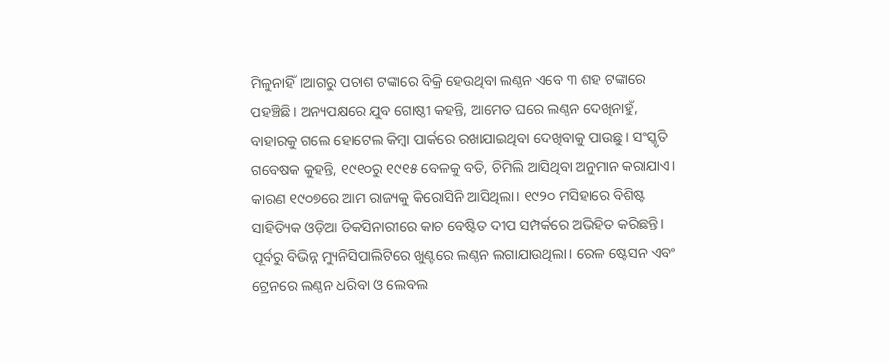ମିଳୁନାହିଁ।ଆଗରୁ ପଚାଶ ଟଙ୍କାରେ ବିକ୍ରି ହେଉଥିବା ଲଣ୍ଠନ ଏବେ ୩ ଶହ ଟଙ୍କାରେ ପହଞ୍ଚିଛି। ଅନ୍ୟପକ୍ଷରେ ଯୁବ ଗୋଷ୍ଠୀ କହନ୍ତି, ଆମେତ ଘରେ ଲଣ୍ଠନ ଦେଖିନାହୁଁ, ବାହାରକୁ ଗଲେ ହୋଟେଲ କିମ୍ବା ପାର୍କରେ ରଖାଯାଇଥିବା ଦେଖିବାକୁ ପାଉଛୁ। ସଂସ୍କୃତି ଗବେଷକ କୁହନ୍ତି, ୧୯୧୦ରୁ ୧୯୧୫ ବେଳକୁ ବତି, ଚିମିଲି ଆସିଥିବା ଅନୁମାନ କରାଯାଏ। କାରଣ ୧୯୦୭ରେ ଆମ ରାଜ୍ୟକୁ କିରୋସିନି ଆସିଥିଲା। ୧୯୨୦ ମସିହାରେ ବିଶିଷ୍ଟ ସାହିତ୍ୟିକ ଓଡ଼ିଆ ଡିକସିନାରୀରେ କାଚ ବେଷ୍ଟିତ ଦୀପ ସମ୍ପର୍କରେ ଅଭିହିତ କରିଛନ୍ତି। ପୂର୍ବରୁ ବିଭିନ୍ନ ମ୍ୟୁନିସିପାଲିଟିରେ ଖୁଣ୍ଟରେ ଲଣ୍ଠନ ଲଗାଯାଉଥିଲା। ରେଳ ଷ୍ଟେସନ ଏବଂ ଟ୍ରେନରେ ଲଣ୍ଠନ ଧରିବା ଓ ଲେବଲ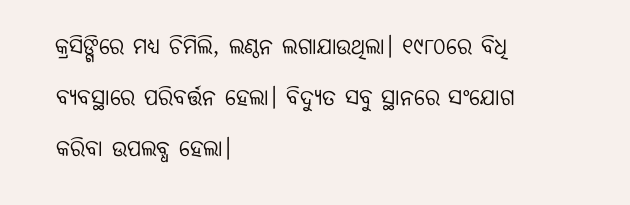କ୍ରସିଙ୍ଗିରେ ମଧ୍ୟ ଚିମିଲି, ଲଣ୍ଠନ ଲଗାଯାଉଥିଲା। ୧୯୮୦ରେ ବିଧି ବ୍ୟବସ୍ଥାରେ ପରିବର୍ତ୍ତନ ହେଲା। ବିଦ୍ୟୁତ ସବୁ ସ୍ଥାନରେ ସଂଯୋଗ କରିବା ଉପଲବ୍ଧ ହେଲା।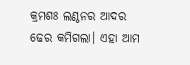କ୍ରମଶଃ ଲଣ୍ଠନର ଆଦର ଢେର କମିଗଲା। ଏହା ଆମ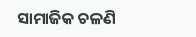ସାମାଜିକ ଚଳଣି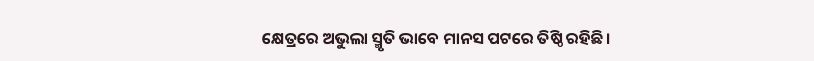କ୍ଷେତ୍ରରେ ଅଭୁଲା ସ୍ମୃତି ଭାବେ ମାନସ ପଟରେ ତିଷ୍ଠି ରହିଛି।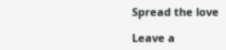Spread the love

Leave a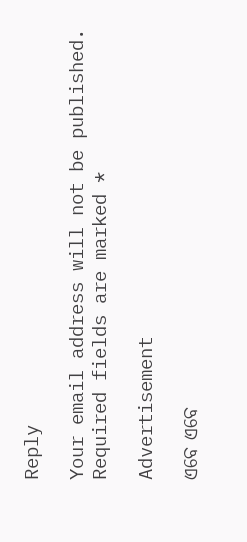Reply

Your email address will not be published. Required fields are marked *

Advertisement

ଏବେ ଏବେ